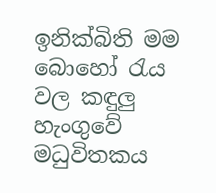ඉනික්බිති මම බොහෝ රැය වල කඳුලු හැංගුවේ මධුවිතකය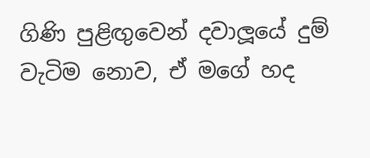ගිණි පුළිඟුවෙන් දවාලූයේ දුම් වැටිම නොව, ඒ මගේ හද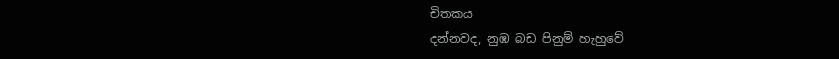චිතකය
දන්නවද, නුඹ බඩ පිනුම් හැහුවේ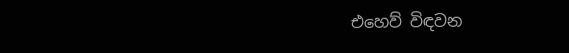එහෙව් විඳවන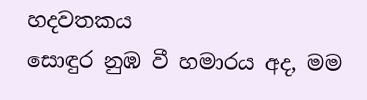හදවතකය
සොඳුර නුඹ වී හමාරය අද, මම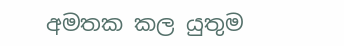අමතක කල යුතුම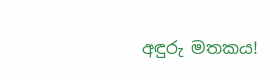අඳුරු මතකය!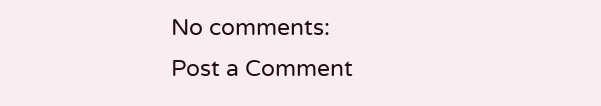No comments:
Post a Comment